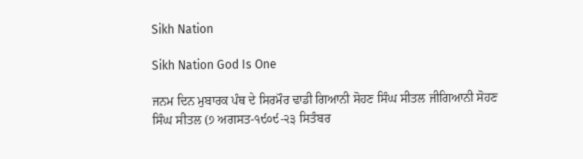Sikh Nation

Sikh Nation God Is One

ਜਨਮ ਦਿਨ ਮੁਬਾਰਕ ਪੰਥ ਦੇ ਸਿਰਮੌਰ ਢਾਡੀ ਗਿਆਨੀ ਸੋਹਣ ਸਿੰਘ ਸੀਤਲ ਜੀਗਿਆਨੀ ਸੋਹਣ ਸਿੰਘ ਸੀਤਲ (੭ ਅਗਸਤ-੧੯੦੯-੨੩ ਸਿਤੰਬਰ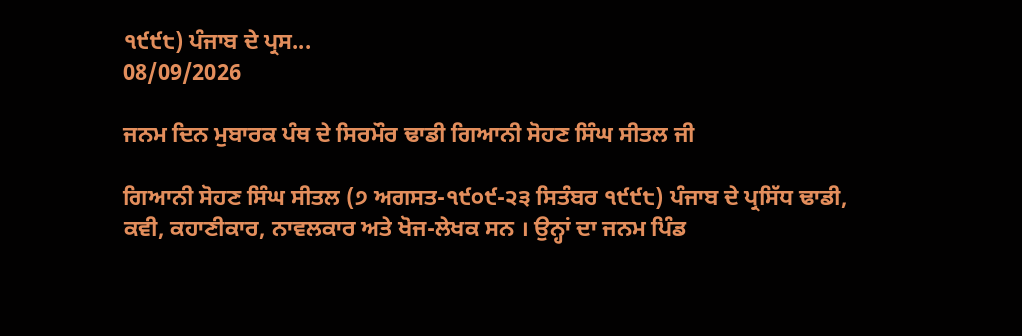੧੯੯੮) ਪੰਜਾਬ ਦੇ ਪ੍ਰਸ...
08/09/2026

ਜਨਮ ਦਿਨ ਮੁਬਾਰਕ ਪੰਥ ਦੇ ਸਿਰਮੌਰ ਢਾਡੀ ਗਿਆਨੀ ਸੋਹਣ ਸਿੰਘ ਸੀਤਲ ਜੀ

ਗਿਆਨੀ ਸੋਹਣ ਸਿੰਘ ਸੀਤਲ (੭ ਅਗਸਤ-੧੯੦੯-੨੩ ਸਿਤੰਬਰ ੧੯੯੮) ਪੰਜਾਬ ਦੇ ਪ੍ਰਸਿੱਧ ਢਾਡੀ, ਕਵੀ, ਕਹਾਣੀਕਾਰ, ਨਾਵਲਕਾਰ ਅਤੇ ਖੋਜ-ਲੇਖਕ ਸਨ । ਉਨ੍ਹਾਂ ਦਾ ਜਨਮ ਪਿੰਡ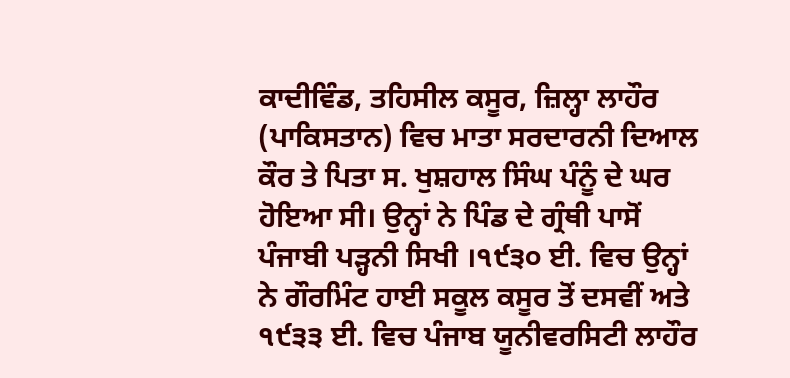ਕਾਦੀਵਿੰਡ, ਤਹਿਸੀਲ ਕਸੂਰ, ਜ਼ਿਲ੍ਹਾ ਲਾਹੌਰ (ਪਾਕਿਸਤਾਨ) ਵਿਚ ਮਾਤਾ ਸਰਦਾਰਨੀ ਦਿਆਲ ਕੌਰ ਤੇ ਪਿਤਾ ਸ. ਖੁਸ਼ਹਾਲ ਸਿੰਘ ਪੰਨੂੰ ਦੇ ਘਰ ਹੋਇਆ ਸੀ। ਉਨ੍ਹਾਂ ਨੇ ਪਿੰਡ ਦੇ ਗ੍ਰੰਥੀ ਪਾਸੋਂ ਪੰਜਾਬੀ ਪੜ੍ਹਨੀ ਸਿਖੀ ।੧੯੩੦ ਈ. ਵਿਚ ਉਨ੍ਹਾਂ ਨੇ ਗੌਰਮਿੰਟ ਹਾਈ ਸਕੂਲ ਕਸੂਰ ਤੋਂ ਦਸਵੀਂ ਅਤੇ ੧੯੩੩ ਈ. ਵਿਚ ਪੰਜਾਬ ਯੂਨੀਵਰਸਿਟੀ ਲਾਹੌਰ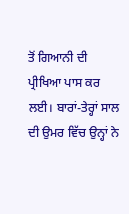ਤੋਂ ਗਿਆਨੀ ਦੀ ਪ੍ਰੀਖਿਆ ਪਾਸ ਕਰ ਲਈ। ਬਾਰਾਂ-ਤੇਰ੍ਹਾਂ ਸਾਲ ਦੀ ਉਮਰ ਵਿੱਚ ਉਨ੍ਹਾਂ ਨੇ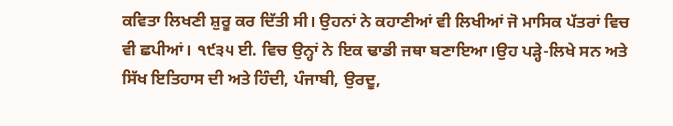ਕਵਿਤਾ ਲਿਖਣੀ ਸ਼ੁਰੂ ਕਰ ਦਿੱਤੀ ਸੀ। ਉਹਨਾਂ ਨੇ ਕਹਾਣੀਆਂ ਵੀ ਲਿਖੀਆਂ ਜੋ ਮਾਸਿਕ ਪੱਤਰਾਂ ਵਿਚ ਵੀ ਛਪੀਆਂ। ੧੯੩੫ ਈ. ਵਿਚ ਉਨ੍ਹਾਂ ਨੇ ਇਕ ਢਾਡੀ ਜਥਾ ਬਣਾਇਆ।ਉਹ ਪੜ੍ਹੇ-ਲਿਖੇ ਸਨ ਅਤੇ ਸਿੱਖ ਇਤਿਹਾਸ ਦੀ ਅਤੇ ਹਿੰਦੀ, ਪੰਜਾਬੀ, ਉਰਦੂ,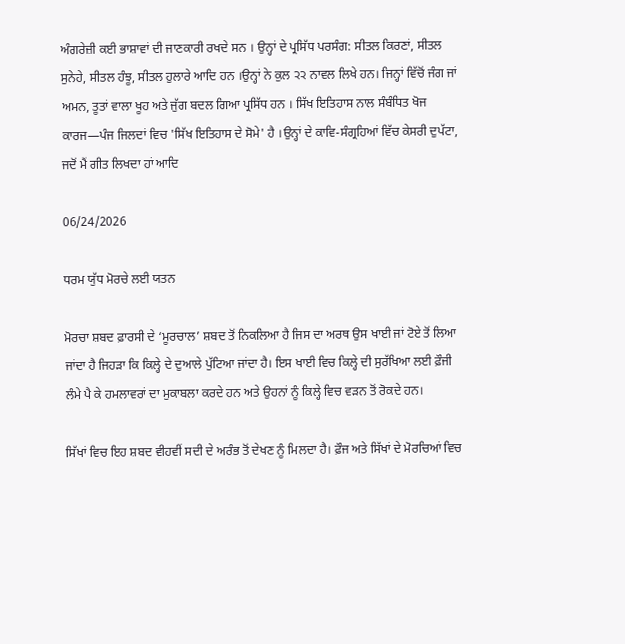ਅੰਗਰੇਜ਼ੀ ਕਈ ਭਾਸ਼ਾਵਾਂ ਦੀ ਜਾਣਕਾਰੀ ਰਖਦੇ ਸਨ । ਉਨ੍ਹਾਂ ਦੇ ਪ੍ਰਸਿੱਧ ਪਰਸੰਗ: ਸੀਤਲ ਕਿਰਣਾਂ, ਸੀਤਲ ਸੁਨੇਹੇ, ਸੀਤਲ ਹੰਝੂ, ਸੀਤਲ ਹੁਲਾਰੇ ਆਦਿ ਹਨ ।ਉਨ੍ਹਾਂ ਨੇ ਕੁਲ ੨੨ ਨਾਵਲ ਲਿਖੇ ਹਨ। ਜਿਨ੍ਹਾਂ ਵਿੱਚੋਂ ਜੰਗ ਜਾਂ ਅਮਨ, ਤੂਤਾਂ ਵਾਲਾ ਖੂਹ ਅਤੇ ਜੁੱਗ ਬਦਲ ਗਿਆ ਪ੍ਰਸਿੱਧ ਹਨ । ਸਿੱਖ ਇਤਿਹਾਸ ਨਾਲ ਸੰਬੰਧਿਤ ਖੋਜ ਕਾਰਜ—ਪੰਜ ਜਿਲਦਾਂ ਵਿਚ 'ਸਿੱਖ ਇਤਿਹਾਸ ਦੇ ਸੋਮੇ' ਹੈ ।ਉਨ੍ਹਾਂ ਦੇ ਕਾਵਿ-ਸੰਗ੍ਰਹਿਆਂ ਵਿੱਚ ਕੇਸਰੀ ਦੁਪੱਟਾ, ਜਦੋਂ ਮੈਂ ਗੀਤ ਲਿਖਦਾ ਹਾਂ ਆਦਿ

06/24/2026

ਧਰਮ ਯੁੱਧ ਮੋਰਚੇ ਲਈ ਯਤਨ

ਮੋਰਚਾ ਸ਼ਬਦ ਫ਼ਾਰਸੀ ਦੇ ‘ਮੂਰਚਾਲ’ ਸ਼ਬਦ ਤੋਂ ਨਿਕਲਿਆ ਹੈ ਜਿਸ ਦਾ ਅਰਥ ਉਸ ਖਾਈ ਜਾਂ ਟੋਏ ਤੋਂ ਲਿਆ ਜਾਂਦਾ ਹੈ ਜਿਹੜਾ ਕਿ ਕਿਲ੍ਹੇ ਦੇ ਦੁਆਲੇ ਪੁੱਟਿਆ ਜਾਂਦਾ ਹੈ। ਇਸ ਖਾਈ ਵਿਚ ਕਿਲ੍ਹੇ ਦੀ ਸੁਰੱਖਿਆ ਲਈ ਫ਼ੌਜੀ ਲੰਮੇ ਪੈ ਕੇ ਹਮਲਾਵਰਾਂ ਦਾ ਮੁਕਾਬਲਾ ਕਰਦੇ ਹਨ ਅਤੇ ਉਹਨਾਂ ਨੂੰ ਕਿਲ੍ਹੇ ਵਿਚ ਵੜਨ ਤੋਂ ਰੋਕਦੇ ਹਨ।

ਸਿੱਖਾਂ ਵਿਚ ਇਹ ਸ਼ਬਦ ਵੀਹਵੀਂ ਸਦੀ ਦੇ ਅਰੰਭ ਤੋਂ ਦੇਖਣ ਨੂੰ ਮਿਲਦਾ ਹੈ। ਫ਼ੌਜ ਅਤੇ ਸਿੱਖਾਂ ਦੇ ਮੋਰਚਿਆਂ ਵਿਚ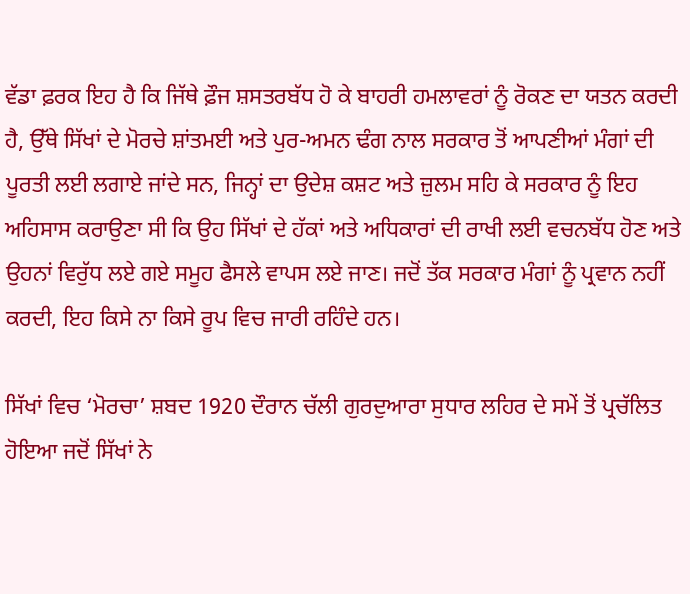ਵੱਡਾ ਫ਼ਰਕ ਇਹ ਹੈ ਕਿ ਜਿੱਥੇ ਫ਼ੌਜ ਸ਼ਸਤਰਬੱਧ ਹੋ ਕੇ ਬਾਹਰੀ ਹਮਲਾਵਰਾਂ ਨੂੰ ਰੋਕਣ ਦਾ ਯਤਨ ਕਰਦੀ ਹੈ, ਉੱਥੇ ਸਿੱਖਾਂ ਦੇ ਮੋਰਚੇ ਸ਼ਾਂਤਮਈ ਅਤੇ ਪੁਰ-ਅਮਨ ਢੰਗ ਨਾਲ ਸਰਕਾਰ ਤੋਂ ਆਪਣੀਆਂ ਮੰਗਾਂ ਦੀ ਪੂਰਤੀ ਲਈ ਲਗਾਏ ਜਾਂਦੇ ਸਨ, ਜਿਨ੍ਹਾਂ ਦਾ ਉਦੇਸ਼ ਕਸ਼ਟ ਅਤੇ ਜ਼ੁਲਮ ਸਹਿ ਕੇ ਸਰਕਾਰ ਨੂੰ ਇਹ ਅਹਿਸਾਸ ਕਰਾਉਣਾ ਸੀ ਕਿ ਉਹ ਸਿੱਖਾਂ ਦੇ ਹੱਕਾਂ ਅਤੇ ਅਧਿਕਾਰਾਂ ਦੀ ਰਾਖੀ ਲਈ ਵਚਨਬੱਧ ਹੋਣ ਅਤੇ ਉਹਨਾਂ ਵਿਰੁੱਧ ਲਏ ਗਏ ਸਮੂਹ ਫੈਸਲੇ ਵਾਪਸ ਲਏ ਜਾਣ। ਜਦੋਂ ਤੱਕ ਸਰਕਾਰ ਮੰਗਾਂ ਨੂੰ ਪ੍ਰਵਾਨ ਨਹੀਂ ਕਰਦੀ, ਇਹ ਕਿਸੇ ਨਾ ਕਿਸੇ ਰੂਪ ਵਿਚ ਜਾਰੀ ਰਹਿੰਦੇ ਹਨ।

ਸਿੱਖਾਂ ਵਿਚ ‘ਮੋਰਚਾ’ ਸ਼ਬਦ 1920 ਦੌਰਾਨ ਚੱਲੀ ਗੁਰਦੁਆਰਾ ਸੁਧਾਰ ਲਹਿਰ ਦੇ ਸਮੇਂ ਤੋਂ ਪ੍ਰਚੱਲਿਤ ਹੋਇਆ ਜਦੋਂ ਸਿੱਖਾਂ ਨੇ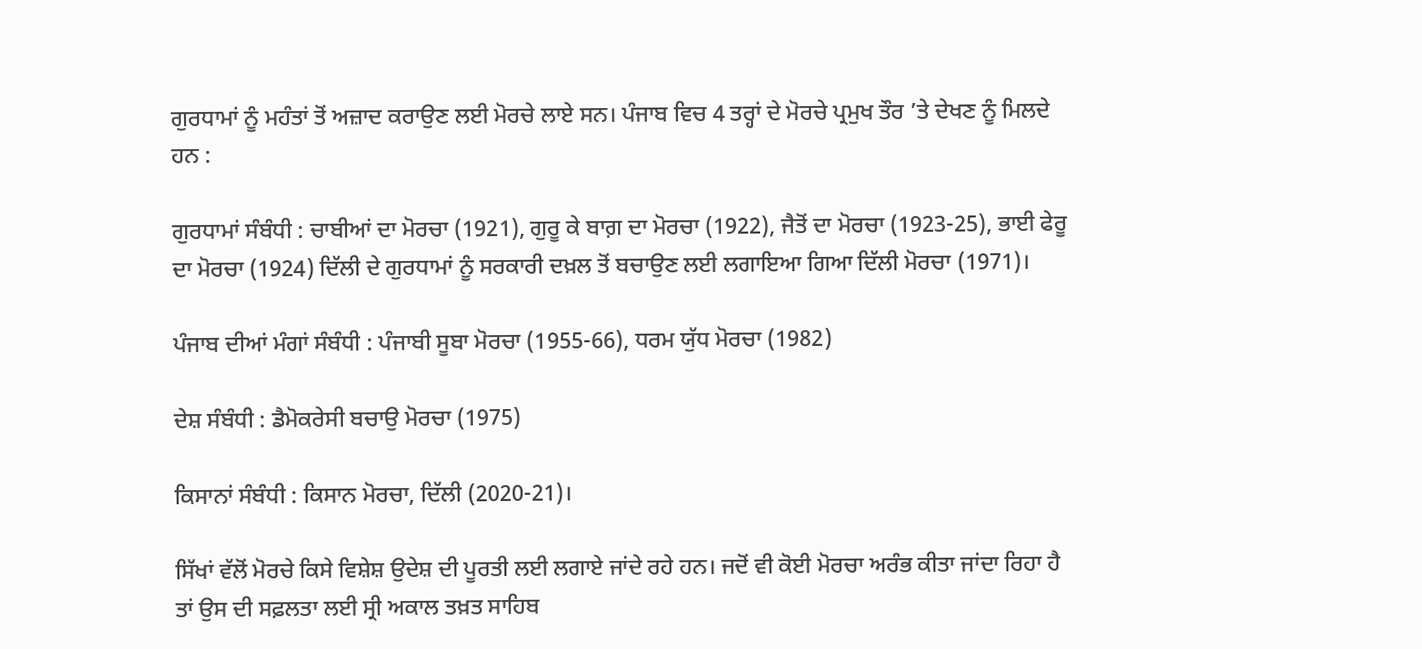ਗੁਰਧਾਮਾਂ ਨੂੰ ਮਹੰਤਾਂ ਤੋਂ ਅਜ਼ਾਦ ਕਰਾਉਣ ਲਈ ਮੋਰਚੇ ਲਾਏ ਸਨ। ਪੰਜਾਬ ਵਿਚ 4 ਤਰ੍ਹਾਂ ਦੇ ਮੋਰਚੇ ਪ੍ਰਮੁਖ ਤੌਰ ’ਤੇ ਦੇਖਣ ਨੂੰ ਮਿਲਦੇ ਹਨ :

ਗੁਰਧਾਮਾਂ ਸੰਬੰਧੀ : ਚਾਬੀਆਂ ਦਾ ਮੋਰਚਾ (1921), ਗੁਰੂ ਕੇ ਬਾਗ਼ ਦਾ ਮੋਰਚਾ (1922), ਜੈਤੋਂ ਦਾ ਮੋਰਚਾ (1923-25), ਭਾਈ ਫੇਰੂ ਦਾ ਮੋਰਚਾ (1924) ਦਿੱਲੀ ਦੇ ਗੁਰਧਾਮਾਂ ਨੂੰ ਸਰਕਾਰੀ ਦਖ਼ਲ ਤੋਂ ਬਚਾਉਣ ਲਈ ਲਗਾਇਆ ਗਿਆ ਦਿੱਲੀ ਮੋਰਚਾ (1971)।

ਪੰਜਾਬ ਦੀਆਂ ਮੰਗਾਂ ਸੰਬੰਧੀ : ਪੰਜਾਬੀ ਸੂਬਾ ਮੋਰਚਾ (1955-66), ਧਰਮ ਯੁੱਧ ਮੋਰਚਾ (1982)

ਦੇਸ਼ ਸੰਬੰਧੀ : ਡੈਮੋਕਰੇਸੀ ਬਚਾਉ ਮੋਰਚਾ (1975)

ਕਿਸਾਨਾਂ ਸੰਬੰਧੀ : ਕਿਸਾਨ ਮੋਰਚਾ, ਦਿੱਲੀ (2020-21)।

ਸਿੱਖਾਂ ਵੱਲੋਂ ਮੋਰਚੇ ਕਿਸੇ ਵਿਸ਼ੇਸ਼ ਉਦੇਸ਼ ਦੀ ਪੂਰਤੀ ਲਈ ਲਗਾਏ ਜਾਂਦੇ ਰਹੇ ਹਨ। ਜਦੋਂ ਵੀ ਕੋਈ ਮੋਰਚਾ ਅਰੰਭ ਕੀਤਾ ਜਾਂਦਾ ਰਿਹਾ ਹੈ ਤਾਂ ਉਸ ਦੀ ਸਫ਼ਲਤਾ ਲਈ ਸ੍ਰੀ ਅਕਾਲ ਤਖ਼ਤ ਸਾਹਿਬ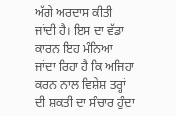ਅੱਗੇ ਅਰਦਾਸ ਕੀਤੀ ਜਾਂਦੀ ਹੈ। ਇਸ ਦਾ ਵੱਡਾ ਕਾਰਨ ਇਹ ਮੰਨਿਆ ਜਾਂਦਾ ਰਿਹਾ ਹੈ ਕਿ ਅਜਿਹਾ ਕਰਨ ਨਾਲ ਵਿਸ਼ੇਸ਼ ਤਰ੍ਹਾਂ ਦੀ ਸ਼ਕਤੀ ਦਾ ਸੰਚਾਰ ਹੁੰਦਾ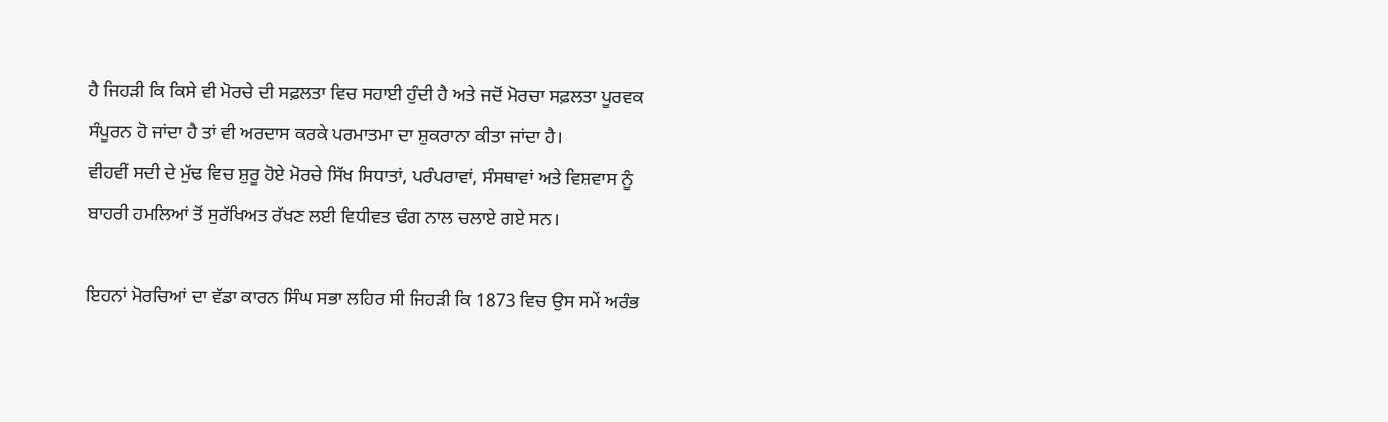ਹੈ ਜਿਹੜੀ ਕਿ ਕਿਸੇ ਵੀ ਮੋਰਚੇ ਦੀ ਸਫ਼ਲਤਾ ਵਿਚ ਸਹਾਈ ਹੁੰਦੀ ਹੈ ਅਤੇ ਜਦੋਂ ਮੋਰਚਾ ਸਫ਼ਲਤਾ ਪੂਰਵਕ ਸੰਪੂਰਨ ਹੋ ਜਾਂਦਾ ਹੈ ਤਾਂ ਵੀ ਅਰਦਾਸ ਕਰਕੇ ਪਰਮਾਤਮਾ ਦਾ ਸ਼ੁਕਰਾਨਾ ਕੀਤਾ ਜਾਂਦਾ ਹੈ।
ਵੀਹਵੀਂ ਸਦੀ ਦੇ ਮੁੱਢ ਵਿਚ ਸ਼ੁਰੂ ਹੋਏ ਮੋਰਚੇ ਸਿੱਖ ਸਿਧਾਤਾਂ, ਪਰੰਪਰਾਵਾਂ, ਸੰਸਥਾਵਾਂ ਅਤੇ ਵਿਸ਼ਵਾਸ ਨੂੰ ਬਾਹਰੀ ਹਮਲਿਆਂ ਤੋਂ ਸੁਰੱਖਿਅਤ ਰੱਖਣ ਲਈ ਵਿਧੀਵਤ ਢੰਗ ਨਾਲ ਚਲਾਏ ਗਏ ਸਨ।

ਇਹਨਾਂ ਮੋਰਚਿਆਂ ਦਾ ਵੱਡਾ ਕਾਰਨ ਸਿੰਘ ਸਭਾ ਲਹਿਰ ਸੀ ਜਿਹੜੀ ਕਿ 1873 ਵਿਚ ਉਸ ਸਮੇਂ ਅਰੰਭ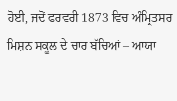ਹੋਈ, ਜਦੋਂ ਫਰਵਰੀ 1873 ਵਿਚ ਅੰਮ੍ਰਿਤਸਰ ਮਿਸ਼ਨ ਸਕੂਲ ਦੇ ਚਾਰ ਬੱਚਿਆਂ – ਆਯਾ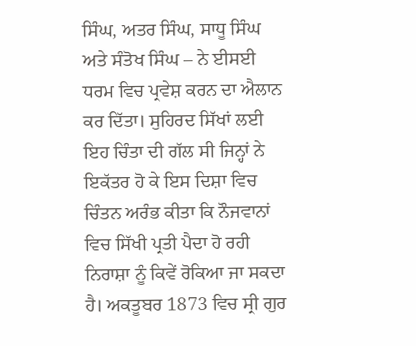ਸਿੰਘ, ਅਤਰ ਸਿੰਘ, ਸਾਧੂ ਸਿੰਘ ਅਤੇ ਸੰਤੋਖ ਸਿੰਘ – ਨੇ ਈਸਈ ਧਰਮ ਵਿਚ ਪ੍ਰਵੇਸ਼ ਕਰਨ ਦਾ ਐਲਾਨ ਕਰ ਦਿੱਤਾ। ਸੁਹਿਰਦ ਸਿੱਖਾਂ ਲਈ ਇਹ ਚਿੰਤਾ ਦੀ ਗੱਲ ਸੀ ਜਿਨ੍ਹਾਂ ਨੇ ਇਕੱਤਰ ਹੋ ਕੇ ਇਸ ਦਿਸ਼ਾ ਵਿਚ ਚਿੰਤਨ ਅਰੰਭ ਕੀਤਾ ਕਿ ਨੌਜਵਾਨਾਂ ਵਿਚ ਸਿੱਖੀ ਪ੍ਰਤੀ ਪੈਦਾ ਹੋ ਰਹੀ ਨਿਰਾਸ਼ਾ ਨੂੰ ਕਿਵੇਂ ਰੋਕਿਆ ਜਾ ਸਕਦਾ ਹੈ। ਅਕਤੂਬਰ 1873 ਵਿਚ ਸ੍ਰੀ ਗੁਰ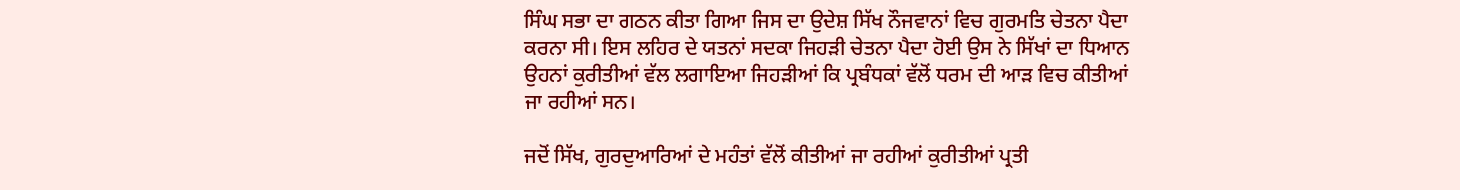ਸਿੰਘ ਸਭਾ ਦਾ ਗਠਨ ਕੀਤਾ ਗਿਆ ਜਿਸ ਦਾ ਉਦੇਸ਼ ਸਿੱਖ ਨੌਜਵਾਨਾਂ ਵਿਚ ਗੁਰਮਤਿ ਚੇਤਨਾ ਪੈਦਾ ਕਰਨਾ ਸੀ। ਇਸ ਲਹਿਰ ਦੇ ਯਤਨਾਂ ਸਦਕਾ ਜਿਹੜੀ ਚੇਤਨਾ ਪੈਦਾ ਹੋਈ ਉਸ ਨੇ ਸਿੱਖਾਂ ਦਾ ਧਿਆਨ ਉਹਨਾਂ ਕੁਰੀਤੀਆਂ ਵੱਲ ਲਗਾਇਆ ਜਿਹੜੀਆਂ ਕਿ ਪ੍ਰਬੰਧਕਾਂ ਵੱਲੋਂ ਧਰਮ ਦੀ ਆੜ ਵਿਚ ਕੀਤੀਆਂ ਜਾ ਰਹੀਆਂ ਸਨ।

ਜਦੋਂ ਸਿੱਖ, ਗੁਰਦੁਆਰਿਆਂ ਦੇ ਮਹੰਤਾਂ ਵੱਲੋਂ ਕੀਤੀਆਂ ਜਾ ਰਹੀਆਂ ਕੁਰੀਤੀਆਂ ਪ੍ਰਤੀ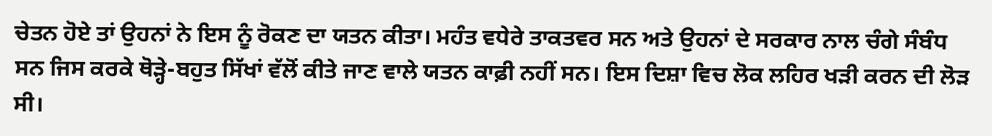ਚੇਤਨ ਹੋਏ ਤਾਂ ਉਹਨਾਂ ਨੇ ਇਸ ਨੂੰ ਰੋਕਣ ਦਾ ਯਤਨ ਕੀਤਾ। ਮਹੰਤ ਵਧੇਰੇ ਤਾਕਤਵਰ ਸਨ ਅਤੇ ਉਹਨਾਂ ਦੇ ਸਰਕਾਰ ਨਾਲ ਚੰਗੇ ਸੰਬੰਧ ਸਨ ਜਿਸ ਕਰਕੇ ਥੋੜ੍ਹੇ-ਬਹੁਤ ਸਿੱਖਾਂ ਵੱਲੋਂ ਕੀਤੇ ਜਾਣ ਵਾਲੇ ਯਤਨ ਕਾਫ਼ੀ ਨਹੀਂ ਸਨ। ਇਸ ਦਿਸ਼ਾ ਵਿਚ ਲੋਕ ਲਹਿਰ ਖੜੀ ਕਰਨ ਦੀ ਲੋੜ ਸੀ।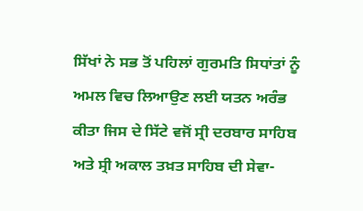ਸਿੱਖਾਂ ਨੇ ਸਭ ਤੋਂ ਪਹਿਲਾਂ ਗੁਰਮਤਿ ਸਿਧਾਂਤਾਂ ਨੂੰ ਅਮਲ ਵਿਚ ਲਿਆਉਣ ਲਈ ਯਤਨ ਅਰੰਭ ਕੀਤਾ ਜਿਸ ਦੇ ਸਿੱਟੇ ਵਜੋਂ ਸ੍ਰੀ ਦਰਬਾਰ ਸਾਹਿਬ ਅਤੇ ਸ੍ਰੀ ਅਕਾਲ ਤਖ਼ਤ ਸਾਹਿਬ ਦੀ ਸੇਵਾ-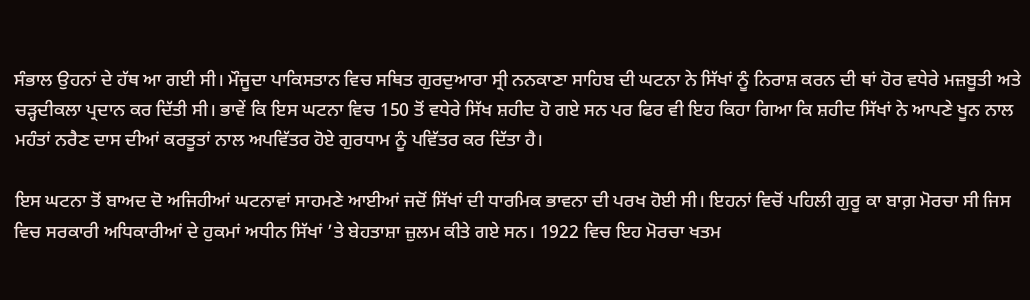ਸੰਭਾਲ ਉਹਨਾਂ ਦੇ ਹੱਥ ਆ ਗਈ ਸੀ। ਮੌਜੂਦਾ ਪਾਕਿਸਤਾਨ ਵਿਚ ਸਥਿਤ ਗੁਰਦੁਆਰਾ ਸ੍ਰੀ ਨਨਕਾਣਾ ਸਾਹਿਬ ਦੀ ਘਟਨਾ ਨੇ ਸਿੱਖਾਂ ਨੂੰ ਨਿਰਾਸ਼ ਕਰਨ ਦੀ ਥਾਂ ਹੋਰ ਵਧੇਰੇ ਮਜ਼ਬੂਤੀ ਅਤੇ ਚੜ੍ਹਦੀਕਲਾ ਪ੍ਰਦਾਨ ਕਰ ਦਿੱਤੀ ਸੀ। ਭਾਵੇਂ ਕਿ ਇਸ ਘਟਨਾ ਵਿਚ 150 ਤੋਂ ਵਧੇਰੇ ਸਿੱਖ ਸ਼ਹੀਦ ਹੋ ਗਏ ਸਨ ਪਰ ਫਿਰ ਵੀ ਇਹ ਕਿਹਾ ਗਿਆ ਕਿ ਸ਼ਹੀਦ ਸਿੱਖਾਂ ਨੇ ਆਪਣੇ ਖੂਨ ਨਾਲ ਮਹੰਤਾਂ ਨਰੈਣ ਦਾਸ ਦੀਆਂ ਕਰਤੂਤਾਂ ਨਾਲ ਅਪਵਿੱਤਰ ਹੋਏ ਗੁਰਧਾਮ ਨੂੰ ਪਵਿੱਤਰ ਕਰ ਦਿੱਤਾ ਹੈ।

ਇਸ ਘਟਨਾ ਤੋਂ ਬਾਅਦ ਦੋ ਅਜਿਹੀਆਂ ਘਟਨਾਵਾਂ ਸਾਹਮਣੇ ਆਈਆਂ ਜਦੋਂ ਸਿੱਖਾਂ ਦੀ ਧਾਰਮਿਕ ਭਾਵਨਾ ਦੀ ਪਰਖ ਹੋਈ ਸੀ। ਇਹਨਾਂ ਵਿਚੋਂ ਪਹਿਲੀ ਗੁਰੂ ਕਾ ਬਾਗ਼ ਮੋਰਚਾ ਸੀ ਜਿਸ ਵਿਚ ਸਰਕਾਰੀ ਅਧਿਕਾਰੀਆਂ ਦੇ ਹੁਕਮਾਂ ਅਧੀਨ ਸਿੱਖਾਂ ’ਤੇ ਬੇਹਤਾਸ਼ਾ ਜ਼ੁਲਮ ਕੀਤੇ ਗਏ ਸਨ। 1922 ਵਿਚ ਇਹ ਮੋਰਚਾ ਖਤਮ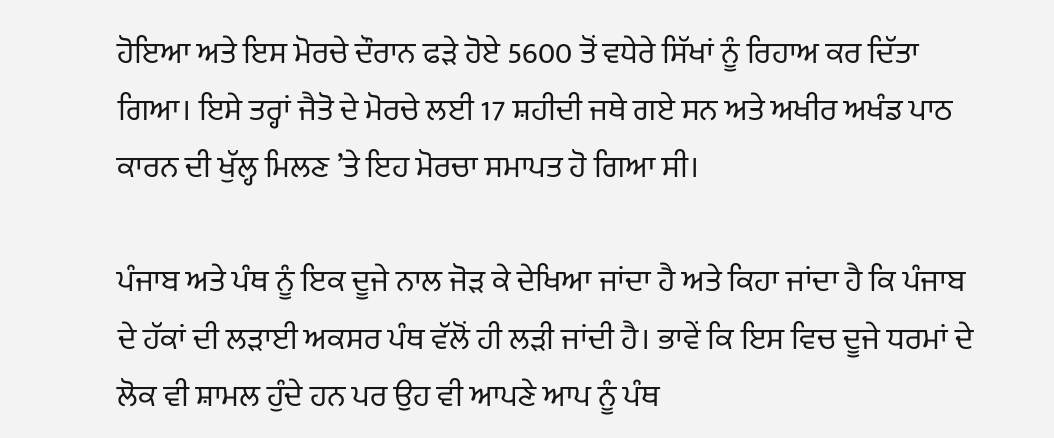ਹੋਇਆ ਅਤੇ ਇਸ ਮੋਰਚੇ ਦੌਰਾਨ ਫੜੇ ਹੋਏ 5600 ਤੋਂ ਵਧੇਰੇ ਸਿੱਖਾਂ ਨੂੰ ਰਿਹਾਅ ਕਰ ਦਿੱਤਾ ਗਿਆ। ਇਸੇ ਤਰ੍ਹਾਂ ਜੈਤੋ ਦੇ ਮੋਰਚੇ ਲਈ 17 ਸ਼ਹੀਦੀ ਜਥੇ ਗਏ ਸਨ ਅਤੇ ਅਖੀਰ ਅਖੰਡ ਪਾਠ ਕਾਰਨ ਦੀ ਖੁੱਲ੍ਹ ਮਿਲਣ ’ਤੇ ਇਹ ਮੋਰਚਾ ਸਮਾਪਤ ਹੋ ਗਿਆ ਸੀ।

ਪੰਜਾਬ ਅਤੇ ਪੰਥ ਨੂੰ ਇਕ ਦੂਜੇ ਨਾਲ ਜੋੜ ਕੇ ਦੇਖਿਆ ਜਾਂਦਾ ਹੈ ਅਤੇ ਕਿਹਾ ਜਾਂਦਾ ਹੈ ਕਿ ਪੰਜਾਬ ਦੇ ਹੱਕਾਂ ਦੀ ਲੜਾਈ ਅਕਸਰ ਪੰਥ ਵੱਲੋਂ ਹੀ ਲੜੀ ਜਾਂਦੀ ਹੈ। ਭਾਵੇਂ ਕਿ ਇਸ ਵਿਚ ਦੂਜੇ ਧਰਮਾਂ ਦੇ ਲੋਕ ਵੀ ਸ਼ਾਮਲ ਹੁੰਦੇ ਹਨ ਪਰ ਉਹ ਵੀ ਆਪਣੇ ਆਪ ਨੂੰ ਪੰਥ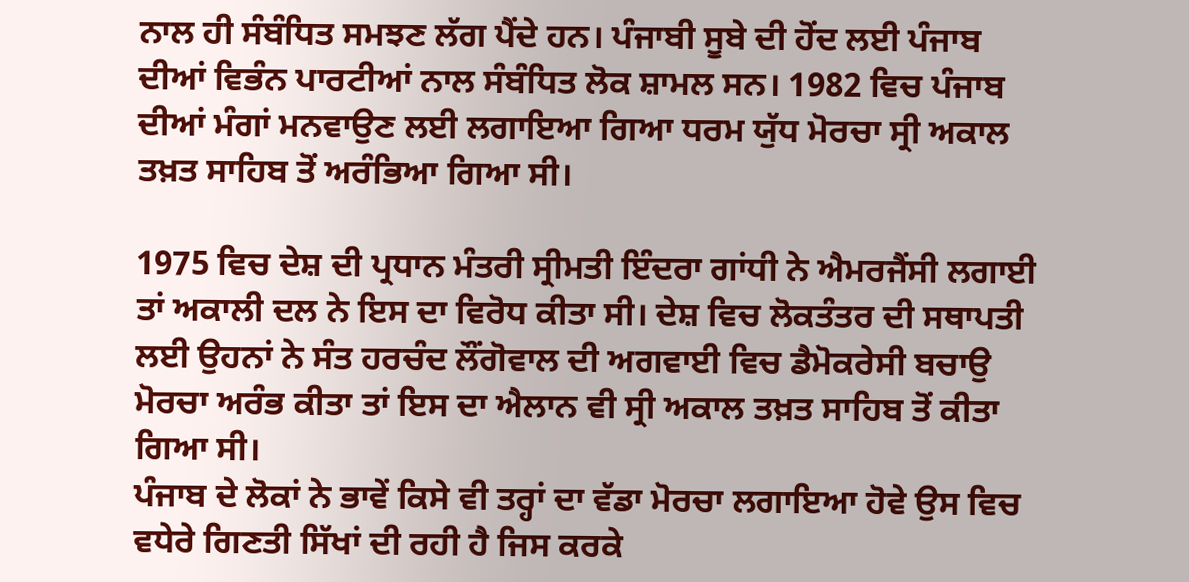ਨਾਲ ਹੀ ਸੰਬੰਧਿਤ ਸਮਝਣ ਲੱਗ ਪੈਂਦੇ ਹਨ। ਪੰਜਾਬੀ ਸੂਬੇ ਦੀ ਹੋਂਦ ਲਈ ਪੰਜਾਬ ਦੀਆਂ ਵਿਭੰਨ ਪਾਰਟੀਆਂ ਨਾਲ ਸੰਬੰਧਿਤ ਲੋਕ ਸ਼ਾਮਲ ਸਨ। 1982 ਵਿਚ ਪੰਜਾਬ ਦੀਆਂ ਮੰਗਾਂ ਮਨਵਾਉਣ ਲਈ ਲਗਾਇਆ ਗਿਆ ਧਰਮ ਯੁੱਧ ਮੋਰਚਾ ਸ੍ਰੀ ਅਕਾਲ ਤਖ਼ਤ ਸਾਹਿਬ ਤੋਂ ਅਰੰਭਿਆ ਗਿਆ ਸੀ।

1975 ਵਿਚ ਦੇਸ਼ ਦੀ ਪ੍ਰਧਾਨ ਮੰਤਰੀ ਸ੍ਰੀਮਤੀ ਇੰਦਰਾ ਗਾਂਧੀ ਨੇ ਐਮਰਜੈਂਸੀ ਲਗਾਈ ਤਾਂ ਅਕਾਲੀ ਦਲ ਨੇ ਇਸ ਦਾ ਵਿਰੋਧ ਕੀਤਾ ਸੀ। ਦੇਸ਼ ਵਿਚ ਲੋਕਤੰਤਰ ਦੀ ਸਥਾਪਤੀ ਲਈ ਉਹਨਾਂ ਨੇ ਸੰਤ ਹਰਚੰਦ ਲੌਂਗੋਵਾਲ ਦੀ ਅਗਵਾਈ ਵਿਚ ਡੈਮੋਕਰੇਸੀ ਬਚਾਉ ਮੋਰਚਾ ਅਰੰਭ ਕੀਤਾ ਤਾਂ ਇਸ ਦਾ ਐਲਾਨ ਵੀ ਸ੍ਰੀ ਅਕਾਲ ਤਖ਼ਤ ਸਾਹਿਬ ਤੋਂ ਕੀਤਾ ਗਿਆ ਸੀ।
ਪੰਜਾਬ ਦੇ ਲੋਕਾਂ ਨੇ ਭਾਵੇਂ ਕਿਸੇ ਵੀ ਤਰ੍ਹਾਂ ਦਾ ਵੱਡਾ ਮੋਰਚਾ ਲਗਾਇਆ ਹੋਵੇ ਉਸ ਵਿਚ ਵਧੇਰੇ ਗਿਣਤੀ ਸਿੱਖਾਂ ਦੀ ਰਹੀ ਹੈ ਜਿਸ ਕਰਕੇ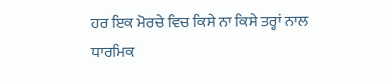ਹਰ ਇਕ ਮੋਰਚੇ ਵਿਚ ਕਿਸੇ ਨਾ ਕਿਸੇ ਤਰ੍ਹਾਂ ਨਾਲ ਧਾਰਮਿਕ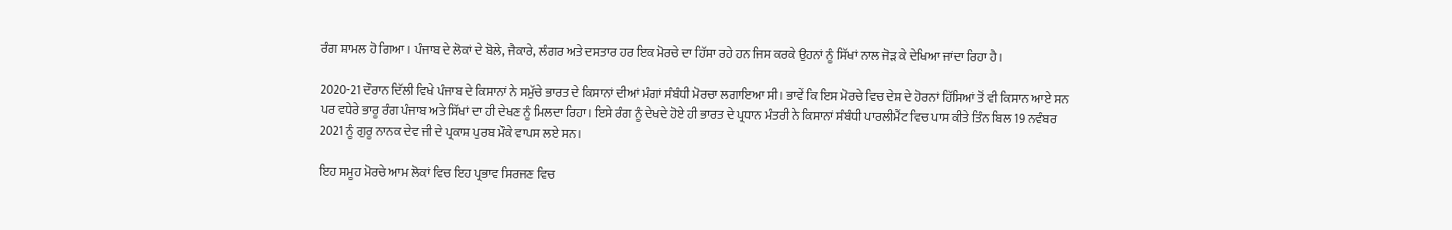ਰੰਗ ਸ਼ਾਮਲ ਹੋ ਗਿਆ। ਪੰਜਾਬ ਦੇ ਲੋਕਾਂ ਦੇ ਬੋਲੇ, ਜੈਕਾਰੇ, ਲੰਗਰ ਅਤੇ ਦਸਤਾਰ ਹਰ ਇਕ ਮੋਰਚੇ ਦਾ ਹਿੱਸਾ ਰਹੇ ਹਨ ਜਿਸ ਕਰਕੇ ਉਹਨਾਂ ਨੂੰ ਸਿੱਖਾਂ ਨਾਲ ਜੋੜ ਕੇ ਦੇਖਿਆ ਜਾਂਦਾ ਰਿਹਾ ਹੈ।

2020-21 ਦੌਰਾਨ ਦਿੱਲੀ ਵਿਖੇ ਪੰਜਾਬ ਦੇ ਕਿਸਾਨਾਂ ਨੇ ਸਮੁੱਚੇ ਭਾਰਤ ਦੇ ਕਿਸਾਨਾਂ ਦੀਆਂ ਮੰਗਾਂ ਸੰਬੰਧੀ ਮੋਰਚਾ ਲਗਾਇਆ ਸੀ। ਭਾਵੇਂ ਕਿ ਇਸ ਮੋਰਚੇ ਵਿਚ ਦੇਸ਼ ਦੇ ਹੋਰਨਾਂ ਹਿੱਸਿਆਂ ਤੋਂ ਵੀ ਕਿਸਾਨ ਆਏ ਸਨ ਪਰ ਵਧੇਰੇ ਭਾਰੂ ਰੰਗ ਪੰਜਾਬ ਅਤੇ ਸਿੱਖਾਂ ਦਾ ਹੀ ਦੇਖਣ ਨੂੰ ਮਿਲਦਾ ਰਿਹਾ। ਇਸੇ ਰੰਗ ਨੂੰ ਦੇਖਦੇ ਹੋਏ ਹੀ ਭਾਰਤ ਦੇ ਪ੍ਰਧਾਨ ਮੰਤਰੀ ਨੇ ਕਿਸਾਨਾਂ ਸੰਬੰਧੀ ਪਾਰਲੀਮੈਂਟ ਵਿਚ ਪਾਸ ਕੀਤੇ ਤਿੰਨ ਬਿਲ 19 ਨਵੰਬਰ 2021 ਨੂੰ ਗੁਰੂ ਨਾਨਕ ਦੇਵ ਜੀ ਦੇ ਪ੍ਰਕਾਸ਼ ਪੁਰਬ ਮੌਕੇ ਵਾਪਸ ਲਏ ਸਨ।

ਇਹ ਸਮੂਹ ਮੋਰਚੇ ਆਮ ਲੋਕਾਂ ਵਿਚ ਇਹ ਪ੍ਰਭਾਵ ਸਿਰਜਣ ਵਿਚ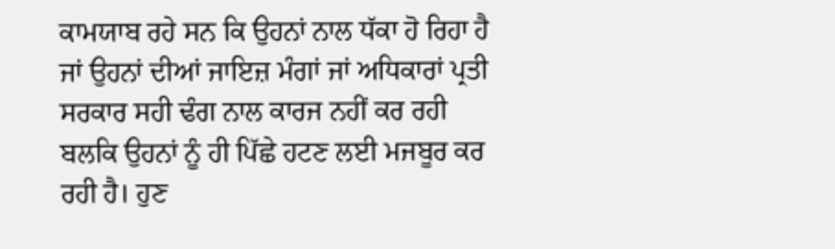ਕਾਮਯਾਬ ਰਹੇ ਸਨ ਕਿ ਉਹਨਾਂ ਨਾਲ ਧੱਕਾ ਹੋ ਰਿਹਾ ਹੈ ਜਾਂ ਉਹਨਾਂ ਦੀਆਂ ਜਾਇਜ਼ ਮੰਗਾਂ ਜਾਂ ਅਧਿਕਾਰਾਂ ਪ੍ਰਤੀ ਸਰਕਾਰ ਸਹੀ ਢੰਗ ਨਾਲ ਕਾਰਜ ਨਹੀਂ ਕਰ ਰਹੀ ਬਲਕਿ ਉਹਨਾਂ ਨੂੰ ਹੀ ਪਿੱਛੇ ਹਟਣ ਲਈ ਮਜਬੂਰ ਕਰ ਰਹੀ ਹੈ। ਹੁਣ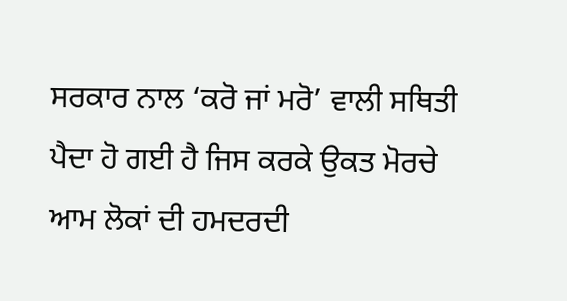ਸਰਕਾਰ ਨਾਲ ‘ਕਰੋ ਜਾਂ ਮਰੋ’ ਵਾਲੀ ਸਥਿਤੀ ਪੈਦਾ ਹੋ ਗਈ ਹੈ ਜਿਸ ਕਰਕੇ ਉਕਤ ਮੋਰਚੇ ਆਮ ਲੋਕਾਂ ਦੀ ਹਮਦਰਦੀ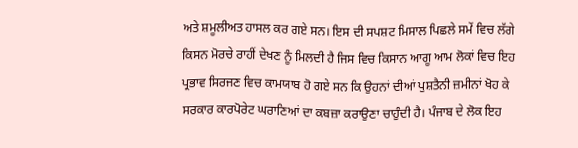ਅਤੇ ਸ਼ਮੂਲੀਅਤ ਹਾਸਲ ਕਰ ਗਏ ਸਨ। ਇਸ ਦੀ ਸਪਸ਼ਟ ਮਿਸਾਲ ਪਿਛਲੇ ਸਮੇਂ ਵਿਚ ਲੱਗੇ ਕਿਸਨ ਮੋਰਚੇ ਰਾਹੀਂ ਦੇਖਣ ਨੂੰ ਮਿਲਦੀ ਹੈ ਜਿਸ ਵਿਚ ਕਿਸਾਨ ਆਗੂ ਆਮ ਲੋਕਾਂ ਵਿਚ ਇਹ ਪ੍ਰਭਾਵ ਸਿਰਜਣ ਵਿਚ ਕਾਮਯਾਬ ਹੋ ਗਏ ਸਨ ਕਿ ਉਹਨਾਂ ਦੀਆਂ ਪੁਸ਼ਤੈਨੀ ਜ਼ਮੀਨਾਂ ਖੋਹ ਕੇ ਸਰਕਾਰ ਕਾਰਪੋਰੇਟ ਘਰਾਣਿਆਂ ਦਾ ਕਬਜ਼ਾ ਕਰਾਉਣਾ ਚਾਹੁੰਦੀ ਹੈ। ਪੰਜਾਬ ਦੇ ਲੋਕ ਇਹ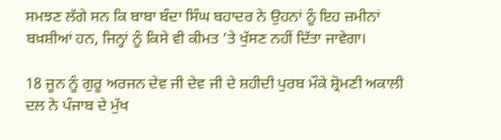ਸਮਝਣ ਲੱਗੇ ਸਨ ਕਿ ਬਾਬਾ ਬੰਦਾ ਸਿੰਘ ਬਹਾਦਰ ਨੇ ਉਹਨਾਂ ਨੂੰ ਇਹ ਜ਼ਮੀਨਾਂ ਬਖ਼ਸ਼ੀਆਂ ਹਨ, ਜਿਨ੍ਹਾਂ ਨੂੰ ਕਿਸੇ ਵੀ ਕੀਮਤ ’ਤੇ ਖੁੱਸਣ ਨਹੀਂ ਦਿੱਤਾ ਜਾਵੇਗਾ।

18 ਜੂਨ ਨੂੰ ਗੁਰੂ ਅਰਜਨ ਦੇਵ ਜੀ ਦੇਵ ਜੀ ਦੇ ਸ਼ਹੀਦੀ ਪੁਰਬ ਮੌਕੇ ਸ਼੍ਰੋਮਣੀ ਅਕਾਲੀ ਦਲ ਨੇ ਪੰਜਾਬ ਦੇ ਮੁੱਖ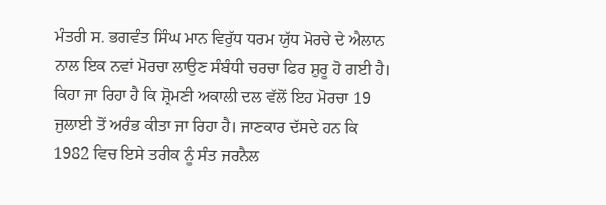ਮੰਤਰੀ ਸ. ਭਗਵੰਤ ਸਿੰਘ ਮਾਨ ਵਿਰੁੱਧ ਧਰਮ ਯੁੱਧ ਮੋਰਚੇ ਦੇ ਐਲਾਨ ਨਾਲ ਇਕ ਨਵਾਂ ਮੋਰਚਾ ਲਾਉਣ ਸੰਬੰਧੀ ਚਰਚਾ ਫਿਰ ਸ਼ੁਰੂ ਹੋ ਗਈ ਹੈ। ਕਿਹਾ ਜਾ ਰਿਹਾ ਹੈ ਕਿ ਸ਼੍ਰੋਮਣੀ ਅਕਾਲੀ ਦਲ ਵੱਲੋਂ ਇਹ ਮੋਰਚਾ 19 ਜੁਲਾਈ ਤੋਂ ਅਰੰਭ ਕੀਤਾ ਜਾ ਰਿਹਾ ਹੈ। ਜਾਣਕਾਰ ਦੱਸਦੇ ਹਨ ਕਿ 1982 ਵਿਚ ਇਸੇ ਤਰੀਕ ਨੂੰ ਸੰਤ ਜਰਨੈਲ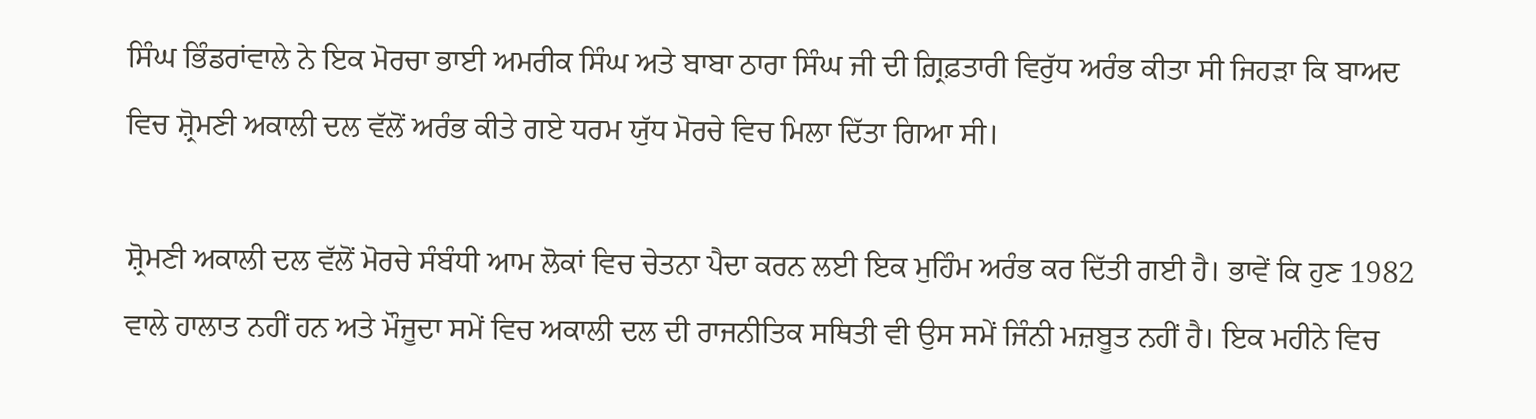ਸਿੰਘ ਭਿੰਡਰਾਂਵਾਲੇ ਨੇ ਇਕ ਮੋਰਚਾ ਭਾਈ ਅਮਰੀਕ ਸਿੰਘ ਅਤੇ ਬਾਬਾ ਠਾਰਾ ਸਿੰਘ ਜੀ ਦੀ ਗ਼੍ਰਿਫ਼ਤਾਰੀ ਵਿਰੁੱਧ ਅਰੰਭ ਕੀਤਾ ਸੀ ਜਿਹੜਾ ਕਿ ਬਾਅਦ ਵਿਚ ਸ਼੍ਰੋਮਣੀ ਅਕਾਲੀ ਦਲ ਵੱਲੋਂ ਅਰੰਭ ਕੀਤੇ ਗਏ ਧਰਮ ਯੁੱਧ ਮੋਰਚੇ ਵਿਚ ਮਿਲਾ ਦਿੱਤਾ ਗਿਆ ਸੀ।

ਸ਼੍ਰੋਮਣੀ ਅਕਾਲੀ ਦਲ ਵੱਲੋਂ ਮੋਰਚੇ ਸੰਬੰਧੀ ਆਮ ਲੋਕਾਂ ਵਿਚ ਚੇਤਨਾ ਪੈਦਾ ਕਰਨ ਲਈ ਇਕ ਮੁਹਿੰਮ ਅਰੰਭ ਕਰ ਦਿੱਤੀ ਗਈ ਹੈ। ਭਾਵੇਂ ਕਿ ਹੁਣ 1982 ਵਾਲੇ ਹਾਲਾਤ ਨਹੀਂ ਹਨ ਅਤੇ ਮੌਜੂਦਾ ਸਮੇਂ ਵਿਚ ਅਕਾਲੀ ਦਲ ਦੀ ਰਾਜਨੀਤਿਕ ਸਥਿਤੀ ਵੀ ਉਸ ਸਮੇਂ ਜਿੰਨੀ ਮਜ਼ਬੂਤ ਨਹੀਂ ਹੈ। ਇਕ ਮਹੀਨੇ ਵਿਚ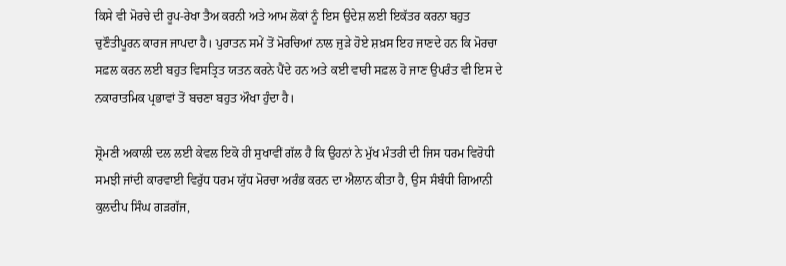ਕਿਸੇ ਵੀ ਮੋਰਚੇ ਦੀ ਰੂਪ-ਰੇਖਾ ਤੈਅ ਕਰਨੀ ਅਤੇ ਆਮ ਲੋਕਾਂ ਨੂੰ ਇਸ ਉਦੇਸ਼ ਲਈ ਇਕੱਤਰ ਕਰਨਾ ਬਹੁਤ ਚੁਣੌਤੀਪੂਰਨ ਕਾਰਜ ਜਾਪਦਾ ਹੈ। ਪੁਰਾਤਨ ਸਮੇਂ ਤੋਂ ਮੋਰਚਿਆਂ ਨਾਲ ਜੁੜੇ ਹੋਏ ਸ਼ਖ਼ਸ ਇਹ ਜਾਣਦੇ ਹਨ ਕਿ ਮੋਰਚਾ ਸਫ਼ਲ ਕਰਨ ਲਈ ਬਹੁਤ ਵਿਸਤ੍ਰਿਤ ਯਤਨ ਕਰਨੇ ਪੈਂਦੇ ਹਨ ਅਤੇ ਕਈ ਵਾਰੀ ਸਫ਼ਲ ਹੋ ਜਾਣ ਉਪਰੰਤ ਵੀ ਇਸ ਦੇ ਨਕਾਰਾਤਮਿਕ ਪ੍ਰਭਾਵਾਂ ਤੋਂ ਬਚਣਾ ਬਹੁਤ ਔਖਾ ਹੁੰਦਾ ਹੈ।

ਸ਼੍ਰੋਮਣੀ ਅਕਾਲੀ ਦਲ ਲਈ ਕੇਵਲ ਇਕੋ ਹੀ ਸੁਖਾਵੀਂ ਗੱਲ ਹੈ ਕਿ ਉਹਨਾਂ ਨੇ ਮੁੱਖ ਮੰਤਰੀ ਦੀ ਜਿਸ ਧਰਮ ਵਿਰੋਧੀ ਸਮਝੀ ਜਾਂਦੀ ਕਾਰਵਾਈ ਵਿਰੁੱਧ ਧਰਮ ਯੁੱਧ ਮੋਰਚਾ ਅਰੰਭ ਕਰਨ ਦਾ ਐਲਾਨ ਕੀਤਾ ਹੈ, ਉਸ ਸੰਬੰਧੀ ਗਿਆਨੀ ਕੁਲਦੀਪ ਸਿੰਘ ਗੜਗੱਜ,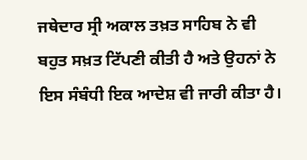ਜਥੇਦਾਰ ਸ੍ਰੀ ਅਕਾਲ ਤਖ਼ਤ ਸਾਹਿਬ ਨੇ ਵੀ ਬਹੁਤ ਸਖ਼ਤ ਟਿੱਪਣੀ ਕੀਤੀ ਹੈ ਅਤੇ ਉਹਨਾਂ ਨੇ ਇਸ ਸੰਬੰਧੀ ਇਕ ਆਦੇਸ਼ ਵੀ ਜਾਰੀ ਕੀਤਾ ਹੈ।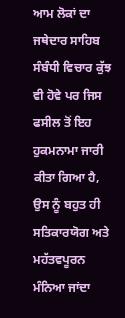ਆਮ ਲੋਕਾਂ ਦਾ ਜਥੇਦਾਰ ਸਾਹਿਬ ਸੰਬੰਧੀ ਵਿਚਾਰ ਕੁੱਝ ਵੀ ਹੋਵੇ ਪਰ ਜਿਸ ਫਸੀਲ ਤੋਂ ਇਹ ਹੁਕਮਨਾਮਾ ਜਾਰੀ ਕੀਤਾ ਗਿਆ ਹੈ, ਉਸ ਨੂੰ ਬਹੁਤ ਹੀ ਸਤਿਕਾਰਯੋਗ ਅਤੇ ਮਹੱਤਵਪੂਰਨ ਮੰਨਿਆ ਜਾਂਦਾ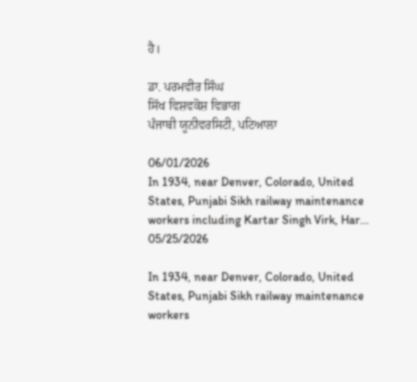ਹੈ।

ਡਾ. ਪਰਮਵੀਰ ਸਿੰਘ
ਸਿੱਖ ਵਿਸ਼ਵਕੋਸ਼ ਵਿਭਾਗ
ਪੰਜਾਬੀ ਯੂਨੀਵਰਸਿਟੀ, ਪਟਿਆਲਾ

06/01/2026
In 1934, near Denver, Colorado, United States, Punjabi Sikh railway maintenance workers including Kartar Singh Virk, Har...
05/25/2026

In 1934, near Denver, Colorado, United States, Punjabi Sikh railway maintenance workers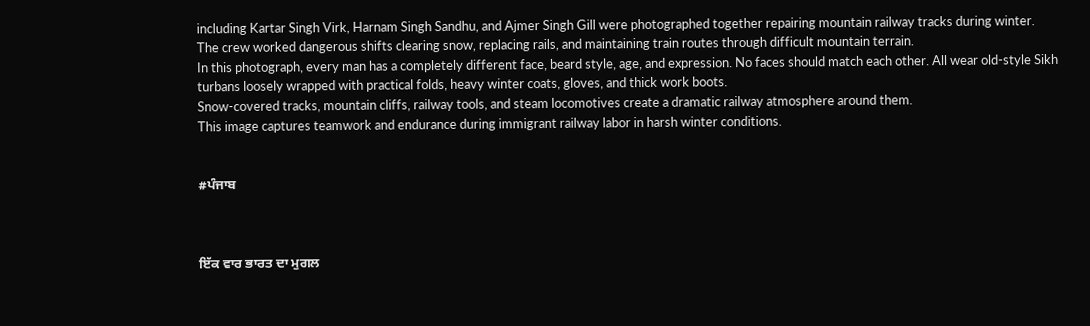including Kartar Singh Virk, Harnam Singh Sandhu, and Ajmer Singh Gill were photographed together repairing mountain railway tracks during winter.
The crew worked dangerous shifts clearing snow, replacing rails, and maintaining train routes through difficult mountain terrain.
In this photograph, every man has a completely different face, beard style, age, and expression. No faces should match each other. All wear old-style Sikh turbans loosely wrapped with practical folds, heavy winter coats, gloves, and thick work boots.
Snow-covered tracks, mountain cliffs, railway tools, and steam locomotives create a dramatic railway atmosphere around them.
This image captures teamwork and endurance during immigrant railway labor in harsh winter conditions.


#ਪੰਜਾਬ



ਇੱਕ ਵਾਰ ਭਾਰਤ ਦਾ ਮੁਗਲ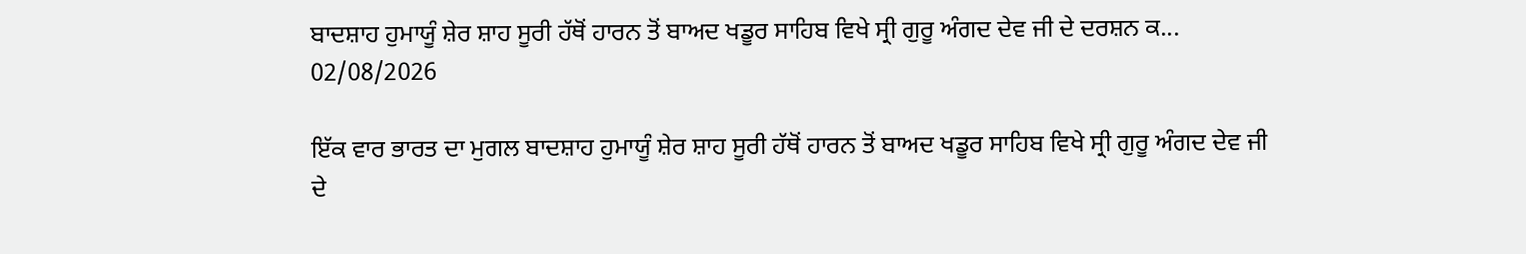ਬਾਦਸ਼ਾਹ ਹੁਮਾਯੂੰ ਸ਼ੇਰ ਸ਼ਾਹ ਸੂਰੀ ਹੱਥੋਂ ਹਾਰਨ ਤੋਂ ਬਾਅਦ ਖਡੂਰ ਸਾਹਿਬ ਵਿਖੇ ਸ੍ਰੀ ਗੁਰੂ ਅੰਗਦ ਦੇਵ ਜੀ ਦੇ ਦਰਸ਼ਨ ਕ...
02/08/2026

ਇੱਕ ਵਾਰ ਭਾਰਤ ਦਾ ਮੁਗਲ ਬਾਦਸ਼ਾਹ ਹੁਮਾਯੂੰ ਸ਼ੇਰ ਸ਼ਾਹ ਸੂਰੀ ਹੱਥੋਂ ਹਾਰਨ ਤੋਂ ਬਾਅਦ ਖਡੂਰ ਸਾਹਿਬ ਵਿਖੇ ਸ੍ਰੀ ਗੁਰੂ ਅੰਗਦ ਦੇਵ ਜੀ ਦੇ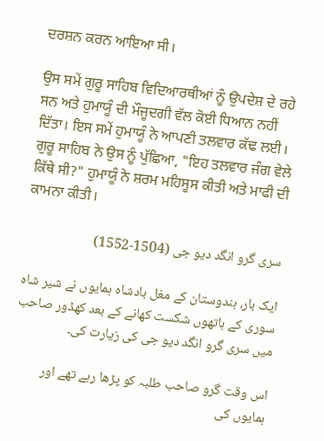ਦਰਸ਼ਨ ਕਰਨ ਆਇਆ ਸੀ।

ਉਸ ਸਮੇਂ ਗੁਰੂ ਸਾਹਿਬ ਵਿਦਿਆਰਥੀਆਂ ਨੂੰ ਉਪਦੇਸ਼ ਦੇ ਰਹੇ ਸਨ ਅਤੇ ਹੁਮਾਯੂੰ ਦੀ ਮੌਜੂਦਗੀ ਵੱਲ ਕੋਈ ਧਿਆਨ ਨਹੀਂ ਦਿੱਤਾ। ਇਸ ਸਮੇਂ ਹੁਮਾਯੂੰ ਨੇ ਆਪਣੀ ਤਲਵਾਰ ਕੱਢ ਲਈ। ਗੁਰੂ ਸਾਹਿਬ ਨੇ ਉਸ ਨੂੰ ਪੁੱਛਿਆ, "ਇਹ ਤਲਵਾਰ ਜੰਗ ਵੇਲੇ ਕਿੱਥੇ ਸੀ?" ਹੁਮਾਯੂੰ ਨੇ ਸ਼ਰਮ ਮਹਿਸੂਸ ਕੀਤੀ ਅਤੇ ਮਾਫੀ ਦੀ ਕਾਮਨਾ ਕੀਤੀ।

سری گرو انگد دیو جی (1504-1552)

ایک بار، ہندوستان کے مغل بادشاہ ہمایوں نے شیر شاہ سوری کے ہاتھوں شکست کھانے کے بعد کھڈور صاحب میں سری گرو انگد دیو جی کی زیارت کی۔

اس وقت گرو صاحب طلبہ کو پڑھا رہے تھے اور ہمایوں کی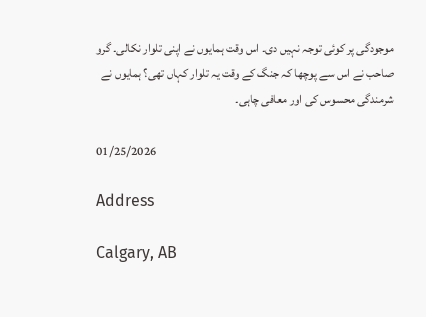موجودگی پر کوئی توجہ نہیں دی۔ اس وقت ہمایوں نے اپنی تلوار نکالی۔ گرو صاحب نے اس سے پوچھا کہ جنگ کے وقت یہ تلوار کہاں تھی؟ ہمایوں نے شرمندگی محسوس کی اور معافی چاہی۔

01/25/2026

Address

Calgary, AB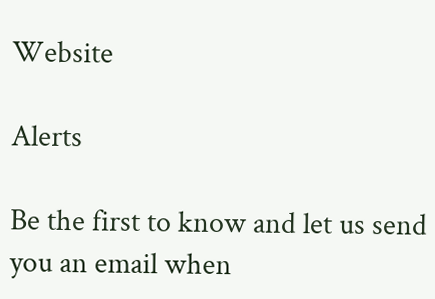Website

Alerts

Be the first to know and let us send you an email when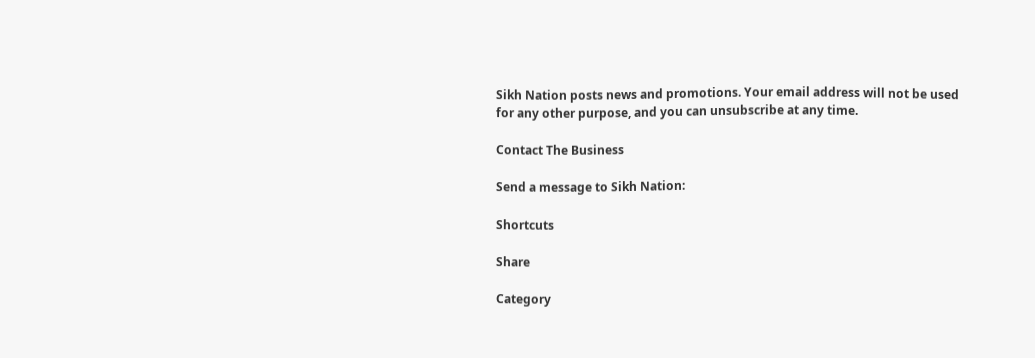Sikh Nation posts news and promotions. Your email address will not be used for any other purpose, and you can unsubscribe at any time.

Contact The Business

Send a message to Sikh Nation:

Shortcuts

Share

Category